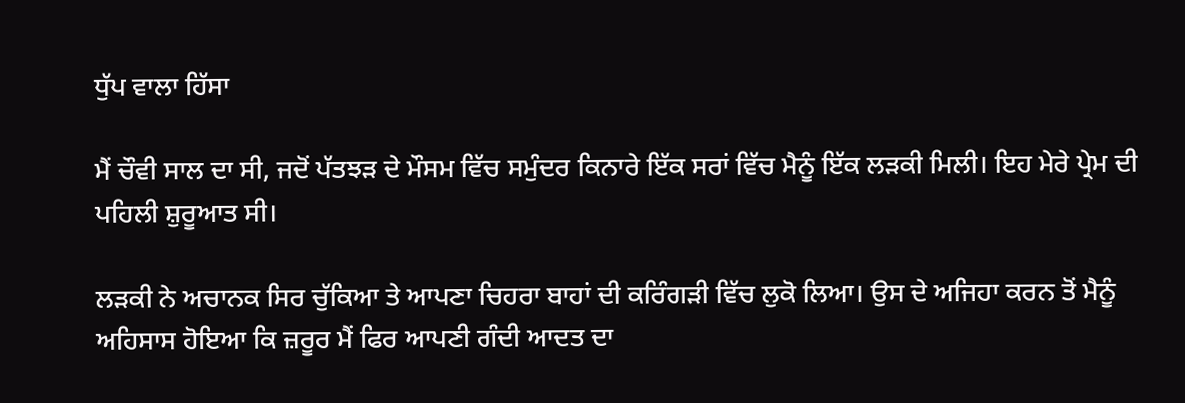ਧੁੱਪ ਵਾਲਾ ਹਿੱਸਾ

ਮੈਂ ਚੌਵੀ ਸਾਲ ਦਾ ਸੀ, ਜਦੋਂ ਪੱਤਝੜ ਦੇ ਮੌਸਮ ਵਿੱਚ ਸਮੁੰਦਰ ਕਿਨਾਰੇ ਇੱਕ ਸਰਾਂ ਵਿੱਚ ਮੈਨੂੰ ਇੱਕ ਲੜਕੀ ਮਿਲੀ। ਇਹ ਮੇਰੇ ਪ੍ਰੇਮ ਦੀ ਪਹਿਲੀ ਸ਼ੁਰੂਆਤ ਸੀ।

ਲੜਕੀ ਨੇ ਅਚਾਨਕ ਸਿਰ ਚੁੱਕਿਆ ਤੇ ਆਪਣਾ ਚਿਹਰਾ ਬਾਹਾਂ ਦੀ ਕਰਿੰਗੜੀ ਵਿੱਚ ਲੁਕੋ ਲਿਆ। ਉਸ ਦੇ ਅਜਿਹਾ ਕਰਨ ਤੋਂ ਮੈਨੂੰ ਅਹਿਸਾਸ ਹੋਇਆ ਕਿ ਜ਼ਰੂਰ ਮੈਂ ਫਿਰ ਆਪਣੀ ਗੰਦੀ ਆਦਤ ਦਾ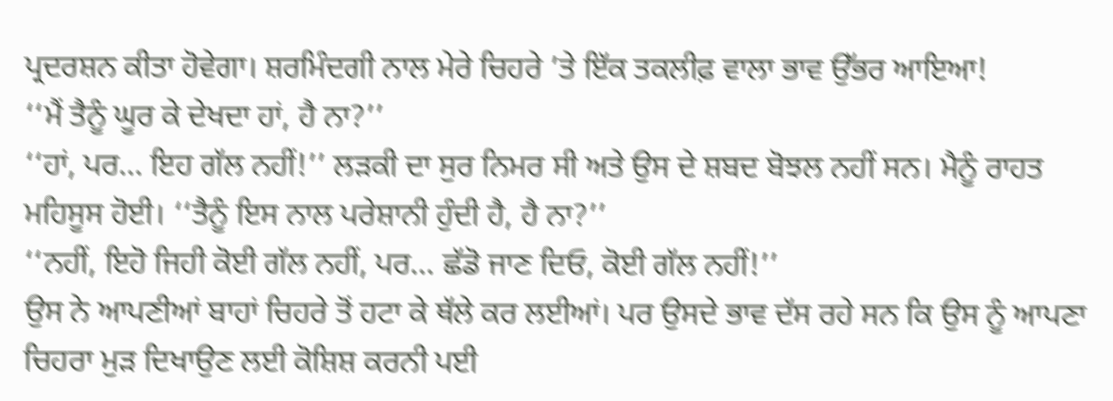ਪ੍ਰਦਰਸ਼ਨ ਕੀਤਾ ਹੋਵੇਗਾ। ਸ਼ਰਮਿੰਦਗੀ ਨਾਲ ਮੇਰੇ ਚਿਹਰੇ ’ਤੇ ਇੱਕ ਤਕਲੀਫ਼ ਵਾਲਾ ਭਾਵ ਉੱਭਰ ਆਇਆ!
‘‘ਮੈਂ ਤੈਨੂੰ ਘੂਰ ਕੇ ਦੇਖਦਾ ਹਾਂ, ਹੈ ਨਾ?’’
‘‘ਹਾਂ, ਪਰ… ਇਹ ਗੱਲ ਨਹੀਂ!’’ ਲੜਕੀ ਦਾ ਸੁਰ ਨਿਮਰ ਸੀ ਅਤੇ ਉਸ ਦੇ ਸ਼ਬਦ ਬੋਝਲ ਨਹੀਂ ਸਨ। ਮੈਨੂੰ ਰਾਹਤ ਮਹਿਸੂਸ ਹੋਈ। ‘‘ਤੈਨੂੰ ਇਸ ਨਾਲ ਪਰੇਸ਼ਾਨੀ ਹੁੰਦੀ ਹੈ, ਹੈ ਨਾ?’’
‘‘ਨਹੀਂ, ਇਹੋ ਜਿਹੀ ਕੋਈ ਗੱਲ ਨਹੀਂ, ਪਰ… ਛੱਡੋ ਜਾਣ ਦਿਓ, ਕੋਈ ਗੱਲ ਨਹੀਂ!’’
ਉਸ ਨੇ ਆਪਣੀਆਂ ਬਾਹਾਂ ਚਿਹਰੇ ਤੋਂ ਹਟਾ ਕੇ ਥੱਲੇ ਕਰ ਲਈਆਂ। ਪਰ ਉਸਦੇ ਭਾਵ ਦੱਸ ਰਹੇ ਸਨ ਕਿ ਉਸ ਨੂੰ ਆਪਣਾ ਚਿਹਰਾ ਮੁੜ ਦਿਖਾਉਣ ਲਈ ਕੋਸ਼ਿਸ਼ ਕਰਨੀ ਪਈ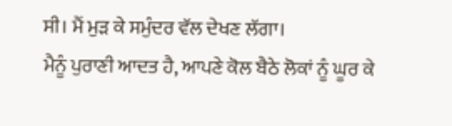ਸੀ। ਮੈਂ ਮੁੜ ਕੇ ਸਮੁੰਦਰ ਵੱਲ ਦੇਖਣ ਲੱਗਾ।
ਮੈਨੂੰ ਪੁਰਾਣੀ ਆਦਤ ਹੈ, ਆਪਣੇ ਕੋਲ ਬੈਠੇ ਲੋਕਾਂ ਨੂੰ ਘੂਰ ਕੇ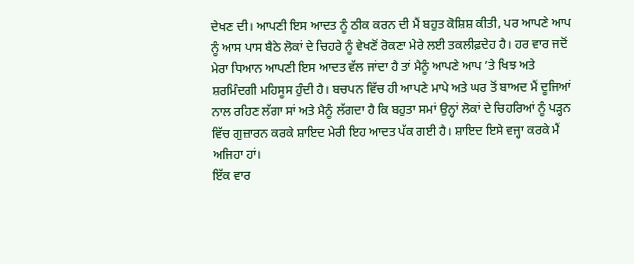ਦੇਖਣ ਦੀ। ਆਪਣੀ ਇਸ ਆਦਤ ਨੂੰ ਠੀਕ ਕਰਨ ਦੀ ਮੈਂ ਬਹੁਤ ਕੋਸ਼ਿਸ਼ ਕੀਤੀ, ਪਰ ਆਪਣੇ ਆਪ ਨੂੰ ਆਸ ਪਾਸ ਬੈਠੇ ਲੋਕਾਂ ਦੇ ਚਿਹਰੇ ਨੂੰ ਵੇਖਣੋਂ ਰੋਕਣਾ ਮੇਰੇ ਲਈ ਤਕਲੀਫ਼ਦੇਹ ਹੈ। ਹਰ ਵਾਰ ਜਦੋਂ ਮੇਰਾ ਧਿਆਨ ਆਪਣੀ ਇਸ ਆਦਤ ਵੱਲ ਜਾਂਦਾ ਹੈ ਤਾਂ ਮੈਨੂੰ ਆਪਣੇ ਆਪ ’ਤੇ ਖਿਝ ਅਤੇ ਸ਼ਰਮਿੰਦਗੀ ਮਹਿਸੂਸ ਹੁੰਦੀ ਹੈ। ਬਚਪਨ ਵਿੱਚ ਹੀ ਆਪਣੇ ਮਾਪੇ ਅਤੇ ਘਰ ਤੋਂ ਬਾਅਦ ਮੈਂ ਦੂਜਿਆਂ ਨਾਲ ਰਹਿਣ ਲੱਗਾ ਸਾਂ ਅਤੇ ਮੈਨੂੰ ਲੱਗਦਾ ਹੈ ਕਿ ਬਹੁਤਾ ਸਮਾਂ ਉਨ੍ਹਾਂ ਲੋਕਾਂ ਦੇ ਚਿਹਰਿਆਂ ਨੂੰ ਪੜ੍ਹਨ ਵਿੱਚ ਗੁਜ਼ਾਰਨ ਕਰਕੇ ਸ਼ਾਇਦ ਮੇਰੀ ਇਹ ਆਦਤ ਪੱਕ ਗਈ ਹੈ। ਸ਼ਾਇਦ ਇਸੇ ਵਜ੍ਹਾ ਕਰਕੇ ਮੈਂ ਅਜਿਹਾ ਹਾਂ।
ਇੱਕ ਵਾਰ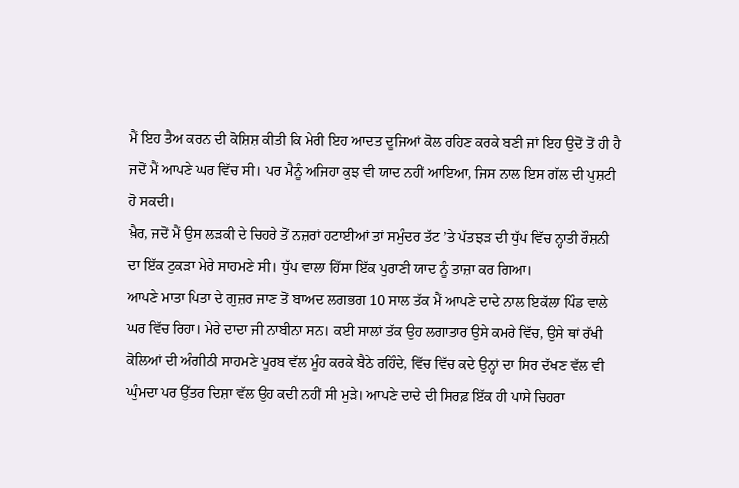ਮੈਂ ਇਹ ਤੈਅ ਕਰਨ ਦੀ ਕੋਸ਼ਿਸ਼ ਕੀਤੀ ਕਿ ਮੇਰੀ ਇਹ ਆਦਤ ਦੂਜਿਆਂ ਕੋਲ ਰਹਿਣ ਕਰਕੇ ਬਣੀ ਜਾਂ ਇਹ ਉਦੋਂ ਤੋਂ ਹੀ ਹੈ ਜਦੋਂ ਮੈਂ ਆਪਣੇ ਘਰ ਵਿੱਚ ਸੀ। ਪਰ ਮੈਨੂੰ ਅਜਿਹਾ ਕੁਝ ਵੀ ਯਾਦ ਨਹੀਂ ਆਇਆ, ਜਿਸ ਨਾਲ ਇਸ ਗੱਲ ਦੀ ਪੁਸ਼ਟੀ ਹੋ ਸਕਦੀ।
ਖ਼ੈਰ, ਜਦੋਂ ਮੈਂ ਉਸ ਲੜਕੀ ਦੇ ਚਿਹਰੇ ਤੋਂ ਨਜ਼ਰਾਂ ਹਟਾਈਆਂ ਤਾਂ ਸਮੁੰਦਰ ਤੱਟ ’ਤੇ ਪੱਤਝੜ ਦੀ ਧੁੱਪ ਵਿੱਚ ਨ੍ਹਾਤੀ ਰੌਸ਼ਨੀ ਦਾ ਇੱਕ ਟੁਕੜਾ ਮੇਰੇ ਸਾਹਮਣੇ ਸੀ। ਧੁੱਪ ਵਾਲਾ ਹਿੱਸਾ ਇੱਕ ਪੁਰਾਣੀ ਯਾਦ ਨੂੰ ਤਾਜ਼ਾ ਕਰ ਗਿਆ।
ਆਪਣੇ ਮਾਤਾ ਪਿਤਾ ਦੇ ਗੁਜ਼ਰ ਜਾਣ ਤੋਂ ਬਾਅਦ ਲਗਭਗ 10 ਸਾਲ ਤੱਕ ਮੈਂ ਆਪਣੇ ਦਾਦੇ ਨਾਲ ਇਕੱਲਾ ਪਿੰਡ ਵਾਲੇ ਘਰ ਵਿੱਚ ਰਿਹਾ। ਮੇਰੇ ਦਾਦਾ ਜੀ ਨਾਬੀਨਾ ਸਨ। ਕਈ ਸਾਲਾਂ ਤੱਕ ਉਹ ਲਗਾਤਾਰ ਉਸੇ ਕਮਰੇ ਵਿੱਚ, ਉਸੇ ਥਾਂ ਰੱਖੀ ਕੋਲਿਆਂ ਦੀ ਅੰਗੀਠੀ ਸਾਹਮਣੇ ਪੂਰਬ ਵੱਲ ਮੂੰਹ ਕਰਕੇ ਬੈਠੇ ਰਹਿੰਦੇ, ਵਿੱਚ ਵਿੱਚ ਕਦੇ ਉਨ੍ਹਾਂ ਦਾ ਸਿਰ ਦੱਖਣ ਵੱਲ ਵੀ ਘੁੰਮਦਾ ਪਰ ਉੱਤਰ ਦਿਸ਼ਾ ਵੱਲ ਉਹ ਕਦੀ ਨਹੀਂ ਸੀ ਮੁੜੇ। ਆਪਣੇ ਦਾਦੇ ਦੀ ਸਿਰਫ਼ ਇੱਕ ਹੀ ਪਾਸੇ ਚਿਹਰਾ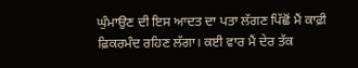ਘੁੰਮਾਉਣ ਦੀ ਇਸ ਆਦਤ ਦਾ ਪਤਾ ਲੱਗਣ ਪਿੱਛੋਂ ਮੈਂ ਕਾਫ਼ੀ ਫ਼ਿਕਰਮੰਦ ਰਹਿਣ ਲੱਗਾ। ਕਈ ਵਾਰ ਮੈਂ ਦੇਰ ਤੱਕ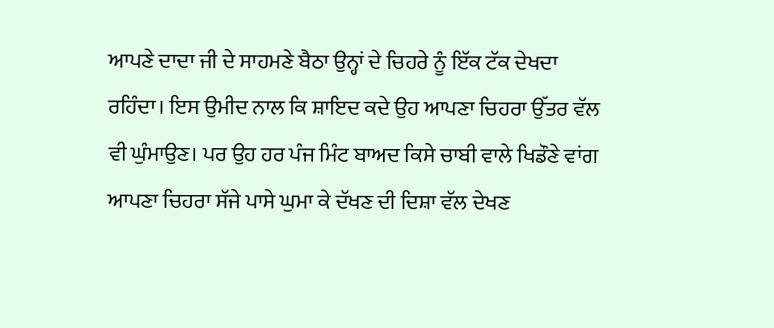ਆਪਣੇ ਦਾਦਾ ਜੀ ਦੇ ਸਾਹਮਣੇ ਬੈਠਾ ਉਨ੍ਹਾਂ ਦੇ ਚਿਹਰੇ ਨੂੰ ਇੱਕ ਟੱਕ ਦੇਖਦਾ ਰਹਿੰਦਾ। ਇਸ ਉਮੀਦ ਨਾਲ ਕਿ ਸ਼ਾਇਦ ਕਦੇ ਉਹ ਆਪਣਾ ਚਿਹਰਾ ਉੱਤਰ ਵੱਲ ਵੀ ਘੁੰਮਾਉਣ। ਪਰ ਉਹ ਹਰ ਪੰਜ ਮਿੰਟ ਬਾਅਦ ਕਿਸੇ ਚਾਬੀ ਵਾਲੇ ਖਿਡੌਣੇ ਵਾਂਗ ਆਪਣਾ ਚਿਹਰਾ ਸੱਜੇ ਪਾਸੇ ਘੁਮਾ ਕੇ ਦੱਖਣ ਦੀ ਦਿਸ਼ਾ ਵੱਲ ਦੇਖਣ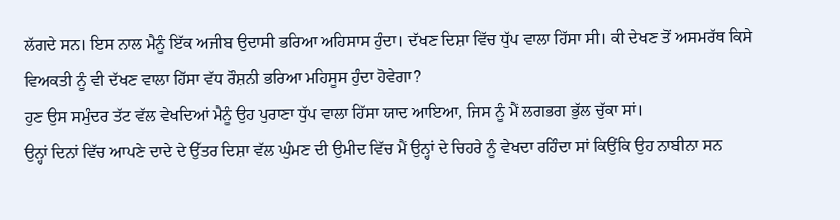ਲੱਗਦੇ ਸਨ। ਇਸ ਨਾਲ ਮੈਨੂੰ ਇੱਕ ਅਜੀਬ ਉਦਾਸੀ ਭਰਿਆ ਅਹਿਸਾਸ ਹੁੰਦਾ। ਦੱਖਣ ਦਿਸ਼ਾ ਵਿੱਚ ਧੁੱਪ ਵਾਲਾ ਹਿੱਸਾ ਸੀ। ਕੀ ਦੇਖਣ ਤੋਂ ਅਸਮਰੱਥ ਕਿਸੇ ਵਿਅਕਤੀ ਨੂੰ ਵੀ ਦੱਖਣ ਵਾਲਾ ਹਿੱਸਾ ਵੱਧ ਰੌਸ਼ਨੀ ਭਰਿਆ ਮਹਿਸੂਸ ਹੁੰਦਾ ਹੋਵੇਗਾ?
ਹੁਣ ਉਸ ਸਮੁੰਦਰ ਤੱਟ ਵੱਲ ਵੇਖਦਿਆਂ ਮੈਨੂੰ ਉਹ ਪੁਰਾਣਾ ਧੁੱਪ ਵਾਲਾ ਹਿੱਸਾ ਯਾਦ ਆਇਆ, ਜਿਸ ਨੂੰ ਮੈਂ ਲਗਭਗ ਭੁੱਲ ਚੁੱਕਾ ਸਾਂ।
ਉਨ੍ਹਾਂ ਦਿਨਾਂ ਵਿੱਚ ਆਪਣੇ ਦਾਦੇ ਦੇ ਉੱਤਰ ਦਿਸ਼ਾ ਵੱਲ ਘੁੰਮਣ ਦੀ ਉਮੀਦ ਵਿੱਚ ਮੈਂ ਉਨ੍ਹਾਂ ਦੇ ਚਿਹਰੇ ਨੂੰ ਵੇਖਦਾ ਰਹਿੰਦਾ ਸਾਂ ਕਿਉਂਕਿ ਉਹ ਨਾਬੀਨਾ ਸਨ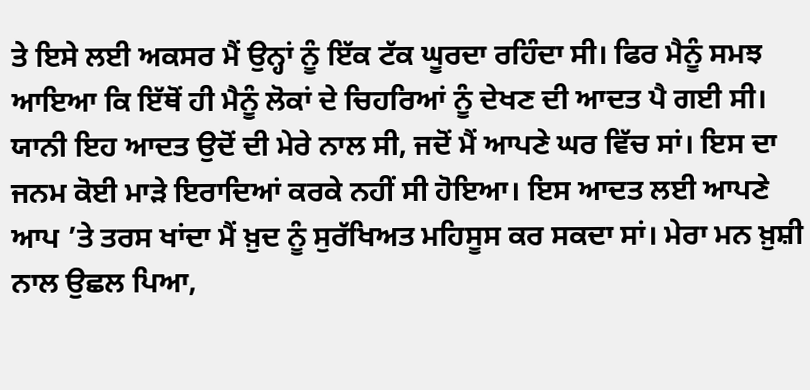ਤੇ ਇਸੇ ਲਈ ਅਕਸਰ ਮੈਂ ਉਨ੍ਹਾਂ ਨੂੰ ਇੱਕ ਟੱਕ ਘੂਰਦਾ ਰਹਿੰਦਾ ਸੀ। ਫਿਰ ਮੈਨੂੰ ਸਮਝ ਆਇਆ ਕਿ ਇੱਥੋਂ ਹੀ ਮੈਨੂੰ ਲੋਕਾਂ ਦੇ ਚਿਹਰਿਆਂ ਨੂੰ ਦੇਖਣ ਦੀ ਆਦਤ ਪੈ ਗਈ ਸੀ। ਯਾਨੀ ਇਹ ਆਦਤ ਉਦੋਂ ਦੀ ਮੇਰੇ ਨਾਲ ਸੀ, ਜਦੋਂ ਮੈਂ ਆਪਣੇ ਘਰ ਵਿੱਚ ਸਾਂ। ਇਸ ਦਾ ਜਨਮ ਕੋਈ ਮਾੜੇ ਇਰਾਦਿਆਂ ਕਰਕੇ ਨਹੀਂ ਸੀ ਹੋਇਆ। ਇਸ ਆਦਤ ਲਈ ਆਪਣੇ ਆਪ ’ਤੇ ਤਰਸ ਖਾਂਦਾ ਮੈਂ ਖ਼ੁਦ ਨੂੰ ਸੁਰੱਖਿਅਤ ਮਹਿਸੂਸ ਕਰ ਸਕਦਾ ਸਾਂ। ਮੇਰਾ ਮਨ ਖ਼ੁਸ਼ੀ ਨਾਲ ਉਛਲ ਪਿਆ,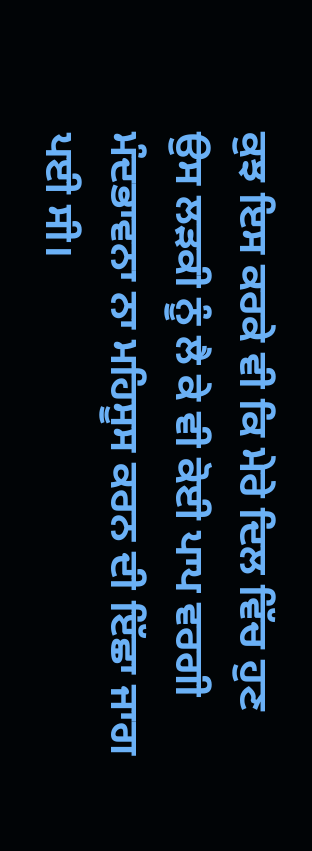ਕੁਝ ਇਸ ਕਰਕੇ ਵੀ ਕਿ ਮੇਰੇ ਦਿਲ ਵਿੱਚ ਹੁਣ ਉਸ ਲੜਕੀ ਨੂੰ ਲੈ ਕੇ ਵੀ ਕੋਈ ਪਾਪ ਵਰਗੀ ਮੰਦਭਾਵਨਾ ਨਾ ਮਹਿਸੂਸ ਕਰਨ ਦੀ ਇੱਛਾ ਜਾਗ ਪਈ ਸੀ।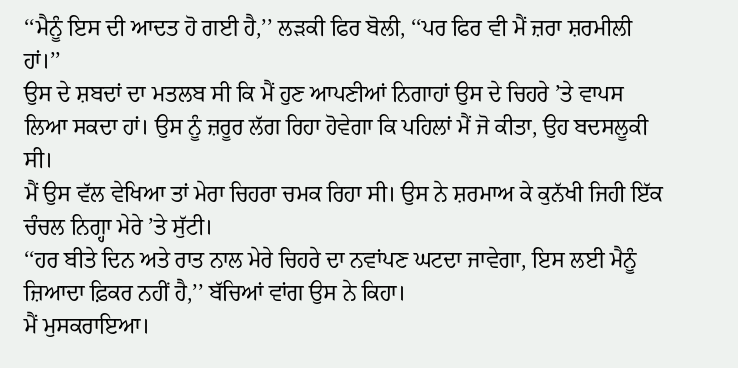‘‘ਮੈਨੂੰ ਇਸ ਦੀ ਆਦਤ ਹੋ ਗਈ ਹੈ,’’ ਲੜਕੀ ਫਿਰ ਬੋਲੀ, ‘‘ਪਰ ਫਿਰ ਵੀ ਮੈਂ ਜ਼ਰਾ ਸ਼ਰਮੀਲੀ ਹਾਂ।’’
ਉਸ ਦੇ ਸ਼ਬਦਾਂ ਦਾ ਮਤਲਬ ਸੀ ਕਿ ਮੈਂ ਹੁਣ ਆਪਣੀਆਂ ਨਿਗਾਹਾਂ ਉਸ ਦੇ ਚਿਹਰੇ ’ਤੇ ਵਾਪਸ ਲਿਆ ਸਕਦਾ ਹਾਂ। ਉਸ ਨੂੰ ਜ਼ਰੂਰ ਲੱਗ ਰਿਹਾ ਹੋਵੇਗਾ ਕਿ ਪਹਿਲਾਂ ਮੈਂ ਜੋ ਕੀਤਾ, ਉਹ ਬਦਸਲੂਕੀ ਸੀ।
ਮੈਂ ਉਸ ਵੱਲ ਵੇਖਿਆ ਤਾਂ ਮੇਰਾ ਚਿਹਰਾ ਚਮਕ ਰਿਹਾ ਸੀ। ਉਸ ਨੇ ਸ਼ਰਮਾਅ ਕੇ ਕੁਨੱਖੀ ਜਿਹੀ ਇੱਕ ਚੰਚਲ ਨਿਗ੍ਹਾ ਮੇਰੇ ’ਤੇ ਸੁੱਟੀ।
‘‘ਹਰ ਬੀਤੇ ਦਿਨ ਅਤੇ ਰਾਤ ਨਾਲ ਮੇਰੇ ਚਿਹਰੇ ਦਾ ਨਵਾਂਪਣ ਘਟਦਾ ਜਾਵੇਗਾ, ਇਸ ਲਈ ਮੈਨੂੰ ਜ਼ਿਆਦਾ ਫ਼ਿਕਰ ਨਹੀਂ ਹੈ,’’ ਬੱਚਿਆਂ ਵਾਂਗ ਉਸ ਨੇ ਕਿਹਾ।
ਮੈਂ ਮੁਸਕਰਾਇਆ।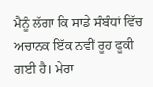ਮੈਨੂੰ ਲੱਗਾ ਕਿ ਸਾਡੇ ਸੰਬੰਧਾਂ ਵਿੱਚ ਅਚਾਨਕ ਇੱਕ ਨਵੀਂ ਰੂਹ ਫੂਕੀ ਗਈ ਹੈ। ਮੇਰਾ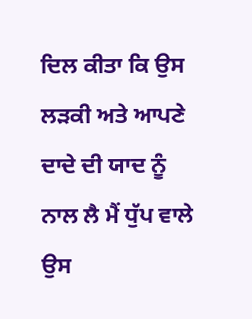ਦਿਲ ਕੀਤਾ ਕਿ ਉਸ ਲੜਕੀ ਅਤੇ ਆਪਣੇ ਦਾਦੇ ਦੀ ਯਾਦ ਨੂੰ ਨਾਲ ਲੈ ਮੈਂ ਧੁੱਪ ਵਾਲੇ ਉਸ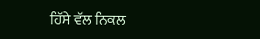ਹਿੱਸੇ ਵੱਲ ਨਿਕਲ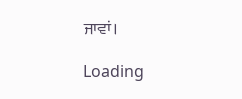ਜਾਵਾਂ।

Loading